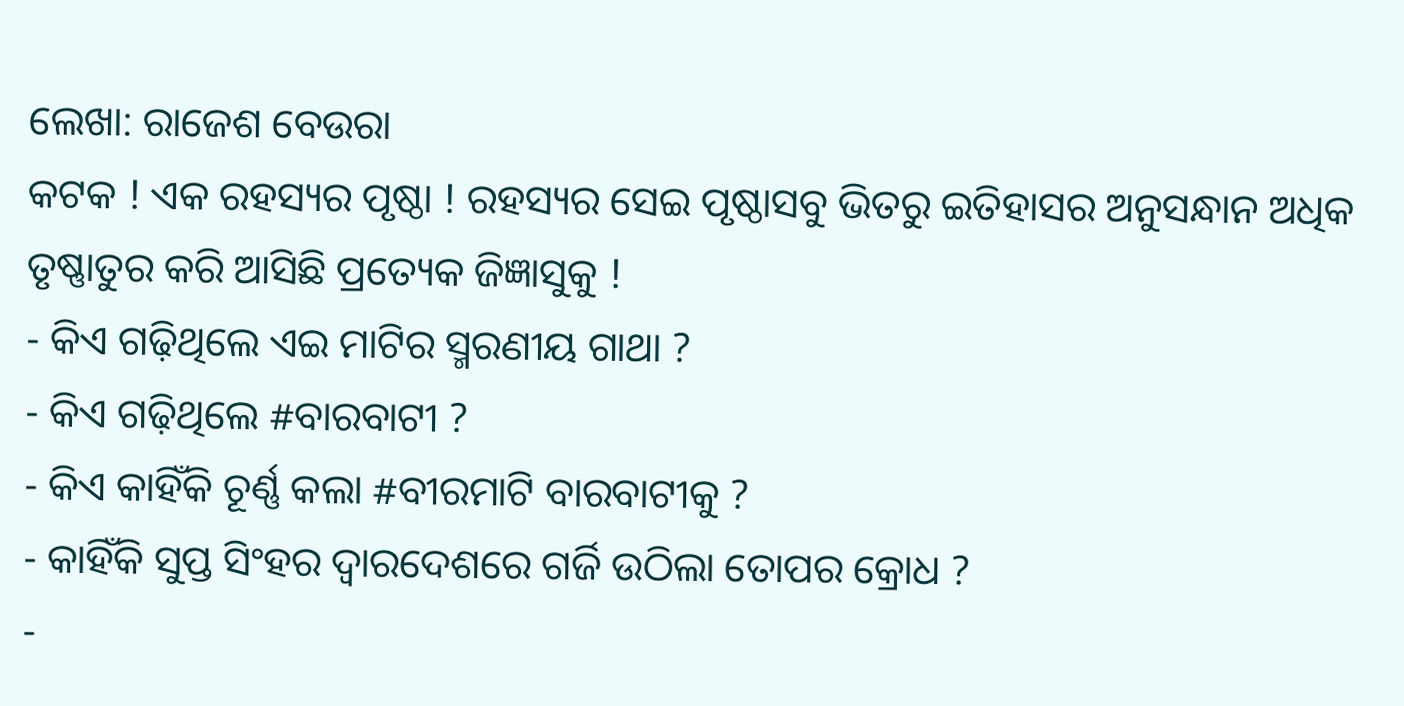ଲେଖା: ରାଜେଶ ବେଉରା
କଟକ ! ଏକ ରହସ୍ୟର ପୃଷ୍ଠା ! ରହସ୍ୟର ସେଇ ପୃଷ୍ଠାସବୁ ଭିତରୁ ଇତିହାସର ଅନୁସନ୍ଧାନ ଅଧିକ ତୃଷ୍ଣାତୁର କରି ଆସିଛି ପ୍ରତ୍ୟେକ ଜିଜ୍ଞାସୁକୁ !
- କିଏ ଗଢ଼ିଥିଲେ ଏଇ ମାଟିର ସ୍ମରଣୀୟ ଗାଥା ?
- କିଏ ଗଢ଼ିଥିଲେ #ବାରବାଟୀ ?
- କିଏ କାହିଁକି ଚୂର୍ଣ୍ଣ କଲା #ବୀରମାଟି ବାରବାଟୀକୁ ?
- କାହିଁକି ସୁପ୍ତ ସିଂହର ଦ୍ୱାରଦେଶରେ ଗର୍ଜି ଉଠିଲା ତୋପର କ୍ରୋଧ ?
-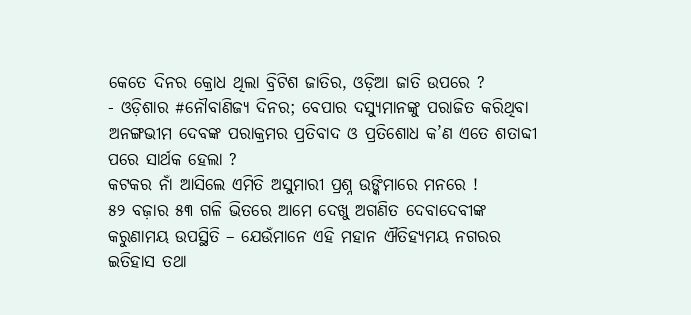କେତେ ଦିନର କ୍ରୋଧ ଥିଲା ବ୍ରିଟିଶ ଜାତିର, ଓଡ଼ିଆ ଜାତି ଉପରେ ?
- ଓଡ଼ିଶାର #ନୌବାଣିଜ୍ୟ ଦିନର; ବେପାର ଦସ୍ୟୁମାନଙ୍କୁ ପରାଜିତ କରିଥିବା ଅନଙ୍ଗଭୀମ ଦେବଙ୍କ ପରାକ୍ରମର ପ୍ରତିବାଦ ଓ ପ୍ରତିଶୋଧ କ’ଣ ଏତେ ଶତାବ୍ଦୀ ପରେ ସାର୍ଥକ ହେଲା ?
କଟକର ନାଁ ଆସିଲେ ଏମିତି ଅସୁମାରୀ ପ୍ରଶ୍ନ ଉଙ୍କିମାରେ ମନରେ !
୫୨ ବଜ଼ାର ୫୩ ଗଳି ଭିତରେ ଆମେ ଦେଖୁ ଅଗଣିତ ଦେବାଦେବୀଙ୍କ କରୁଣାମୟ ଉପସ୍ଥିତି – ଯେଉଁମାନେ ଏହି ମହାନ ଐତିହ୍ୟମୟ ନଗରର ଇତିହାସ ତଥା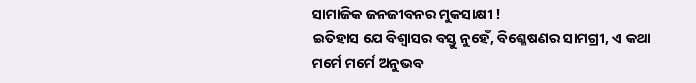ସାମାଜିକ ଜନଜୀବନର ମୁକସାକ୍ଷୀ !
ଇତିହାସ ଯେ ବିଶ୍ୱାସର ବସ୍ତୁ ନୁହେଁ, ବିଶ୍ଳେଷଣର ସାମଗ୍ରୀ, ଏ କଥା ମର୍ମେ ମର୍ମେ ଅନୁଭବ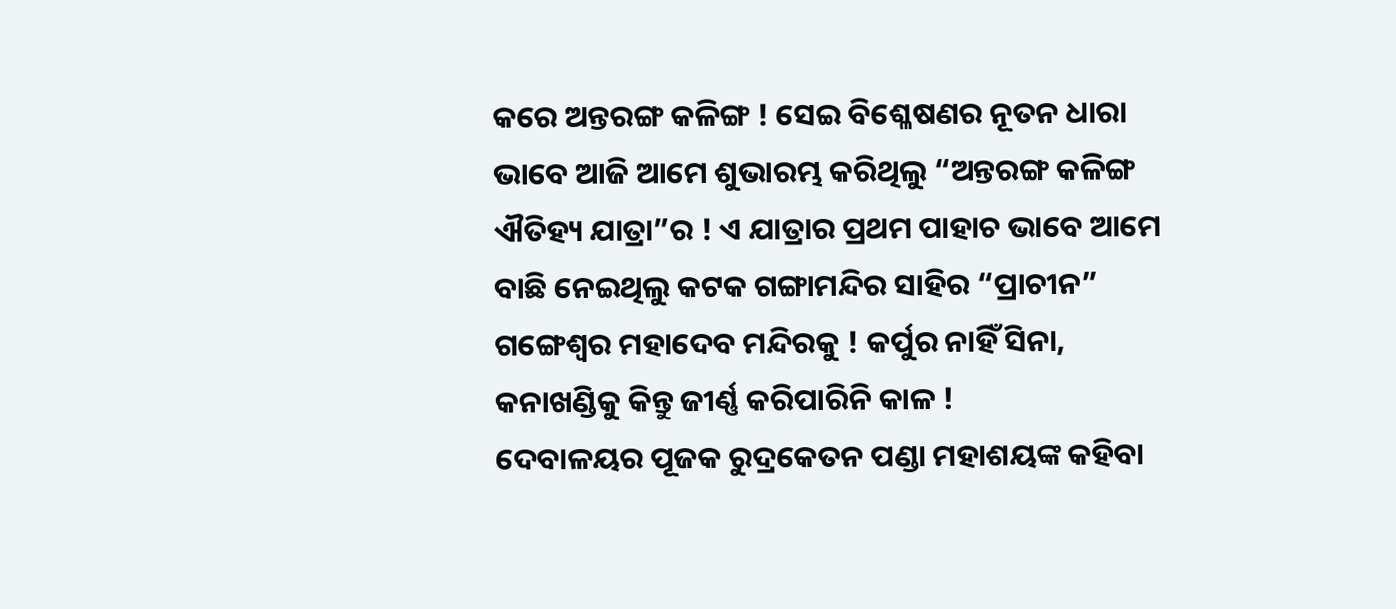କରେ ଅନ୍ତରଙ୍ଗ କଳିଙ୍ଗ ! ସେଇ ବିଶ୍ଳେଷଣର ନୂତନ ଧାରା ଭାବେ ଆଜି ଆମେ ଶୁଭାରମ୍ଭ କରିଥିଲୁ “ଅନ୍ତରଙ୍ଗ କଳିଙ୍ଗ ଐତିହ୍ୟ ଯାତ୍ରା”ର ! ଏ ଯାତ୍ରାର ପ୍ରଥମ ପାହାଚ ଭାବେ ଆମେ ବାଛି ନେଇଥିଲୁ କଟକ ଗଙ୍ଗାମନ୍ଦିର ସାହିର “ପ୍ରାଚୀନ” ଗଙ୍ଗେଶ୍ୱର ମହାଦେବ ମନ୍ଦିରକୁ ! କର୍ପୁର ନାହିଁ ସିନା, କନାଖଣ୍ଡିକୁ କିନ୍ତୁ ଜୀର୍ଣ୍ଣ କରିପାରିନି କାଳ !
ଦେବାଳୟର ପୂଜକ ରୁଦ୍ରକେତନ ପଣ୍ଡା ମହାଶୟଙ୍କ କହିବା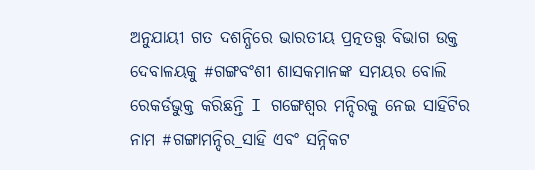ଅନୁଯାୟୀ ଗତ ଦଶନ୍ଧିରେ ଭାରତୀୟ ପ୍ରତ୍ନତତ୍ତ୍ୱ ବିଭାଗ ଉକ୍ତ ଦେବାଳୟକୁ #ଗଙ୍ଗବଂଶୀ ଶାସକମାନଙ୍କ ସମୟର ବୋଲି ରେକର୍ଡଭୁକ୍ତ କରିଛନ୍ତି I ଗଙ୍ଗେଶ୍ୱର ମନ୍ଦିରକୁ ନେଇ ସାହିଟିର ନାମ #ଗଙ୍ଗାମନ୍ଦିର_ସାହି ଏବଂ ସନ୍ନିକଟ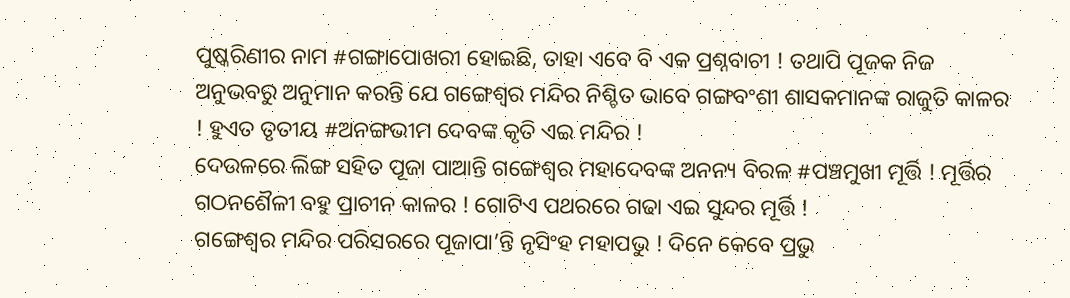ପୁଷ୍କରିଣୀର ନାମ #ଗଙ୍ଗାପୋଖରୀ ହୋଇଛି, ତାହା ଏବେ ବି ଏକ ପ୍ରଶ୍ନବାଚୀ ! ତଥାପି ପୂଜକ ନିଜ ଅନୁଭବରୁ ଅନୁମାନ କରନ୍ତି ଯେ ଗଙ୍ଗେଶ୍ୱର ମନ୍ଦିର ନିଶ୍ଚିତ ଭାବେ ଗଙ୍ଗବଂଶୀ ଶାସକମାନଙ୍କ ରାଜୁତି କାଳର ! ହୁଏତ ତୃତୀୟ #ଅନଙ୍ଗଭୀମ ଦେବଙ୍କ କୃତି ଏଇ ମନ୍ଦିର !
ଦେଉଳରେ ଲିଙ୍ଗ ସହିତ ପୂଜା ପାଆନ୍ତି ଗଙ୍ଗେଶ୍ୱର ମହାଦେବଙ୍କ ଅନନ୍ୟ ବିରଳ #ପଞ୍ଚମୁଖୀ ମୂର୍ତ୍ତି ! ମୂର୍ତ୍ତିର ଗଠନଶୈଳୀ ବହୁ ପ୍ରାଚୀନ କାଳର ! ଗୋଟିଏ ପଥରରେ ଗଢା ଏଇ ସୁନ୍ଦର ମୂର୍ତ୍ତି !
ଗଙ୍ଗେଶ୍ୱର ମନ୍ଦିର ପରିସରରେ ପୂଜାପା’ନ୍ତି ନୃସିଂହ ମହାପଭୁ ! ଦିନେ କେବେ ପ୍ରଭୁ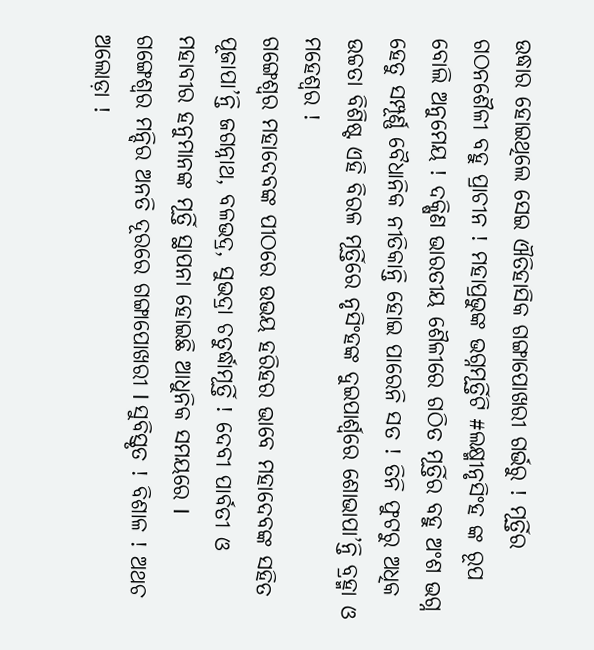ଉଦ୍ଧାର ହୋଇଥିଲେ ସେଇ ଐତିହାସିକ ଗଙ୍ଗାପୋଖରୀ ଗର୍ଭରୁ ! ମୂର୍ତ୍ତିର ଗଠନଶୈଳୀ ବହୁ ପ୍ରାଚୀନ ! ମହାପ୍ରଭୁଙ୍କ ଭଗ୍ନମୂର୍ତ୍ତିଟି #ଲକ୍ଷ୍ମୀନୃସିଂହ ଙ୍କ ରୂପ ବୋଲି ଅନୁମେୟ ! ଦକ୍ଷିଣ ଭାରତୀୟ ଶୈଳୀରେ ଗଠିତ ମୂର୍ତ୍ତିର ବହୁ ଅଂଶ ଭଗ୍ନ ହେତୁ ସମ୍ପୂର୍ଣ୍ଣ ବୈଧାନିକ ନୀତିକାନ୍ତି ହୋଇ ପାରେନି ସତ ! ତିନି ଫୁଟରୁ ଅଧିକ ଉଚ୍ଚତା ବିଶିଷ୍ଟ ଏହି ବିରଳ ମୂର୍ତ୍ତିରେ ନୃସିଂହଙ୍କ ଦୁଇପାର୍ଶ୍ଵରେ ଶୋଭାପା’ନ୍ତି ବ୍ରହ୍ମା ଓ ମହେଶ୍ବର !
ଗଙ୍ଗେଶ୍ୱର ମହାଦେବଙ୍କ ପୀଠରେ ଉଭୟ ହରିହର ଭାବେ ମହାଦେବଙ୍କ ସହିତ ପୂଜାପା’ନ୍ତି ଜଗନ୍ନାଥ, ବଳଭଦ୍ର, ସୁଭଦ୍ରା ଚତୁର୍ଦ୍ଧାମୂର୍ତ୍ତି ! ଦେବୀ ପାର୍ବତୀ ଓ ମହାବୀର ହନୁମାନଙ୍କ ମୂର୍ତ୍ତି ସ୍ଥାପନା ହୋଇଛି ଆଧୁନିକ ସମୟରେ I
ଗଙ୍ଗେଶ୍ୱର ମନ୍ଦିର ଅନତି ଦୂରରେ ଗଙ୍ଗାପୋଖରୀ I ସୁବିସ୍ତୃତ ! ବିଶାଳ ! ଅଥଚ ଅଲୋଡ଼ା !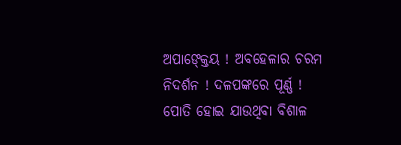ଅପାଙ୍କ୍ତେୟ ! ଅବହେଳାର ଚରମ ନିଦର୍ଶନ ! ଦଳପଙ୍କରେ ପୂର୍ଣ୍ଣ ! ପୋତି ହୋଇ ଯାଉଥିବା ବିଶାଳ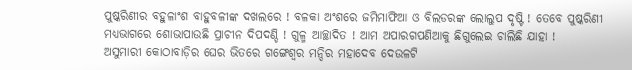ପୁଷ୍କରିଣୀର ବହୁଳାଂଶ ବାହୁବଳୀଙ୍କ ଦଖଲରେ ! ବଳକା ଅଂଶରେ ଜମିମାଫିଆ ଓ ବିଲଡରଙ୍କ ଲୋଲୁପ ଦୃଷ୍ଟି ! ତେବେ ପୁଷ୍କରିଣୀ ମଧ୍ୟଭାଗରେ ଶୋଭାପାଉଛି ପ୍ରାଚୀନ ଦିପଦଣ୍ଡି ! ଗୁଳ୍ମ ଆଚ୍ଛାଦିତ ! ଆମ ଅପାରଗପଣିଆକୁ ଛିଗୁଲେଇ ଚାଲିଛି ଯାହା !
ଅସୁମାରୀ କୋଠାବାଡ଼ିର ଘେର ଭିତରେ ଗଙ୍ଗେଶ୍ୱର ମନ୍ଦିର ମହାଦେବ ଦେଉଳଟି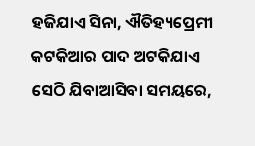ହଜିଯାଏ ସିନା, ଐତିହ୍ୟପ୍ରେମୀ କଟକିଆର ପାଦ ଅଟକିଯାଏ ସେଠି ଯିବାଆସିବା ସମୟରେ,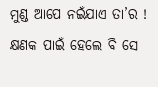ମୁଣ୍ଡ ଆପେ ନଇଁଯାଏ ତା’ର ! କ୍ଷଣକ ପାଇଁ ହେଲେ ବି ସେ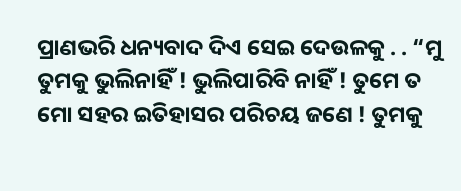ପ୍ରାଣଭରି ଧନ୍ୟବାଦ ଦିଏ ସେଇ ଦେଉଳକୁ . . “ମୁ ତୁମକୁ ଭୁଲିନାହିଁ ! ଭୁଲିପାରିବି ନାହିଁ ! ତୁମେ ତ ମୋ ସହର ଇତିହାସର ପରିଚୟ ଜଣେ ! ତୁମକୁ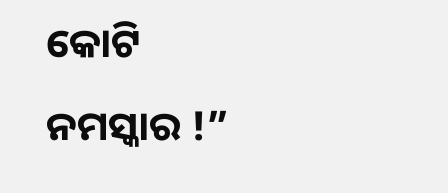କୋଟି ନମସ୍କାର !”